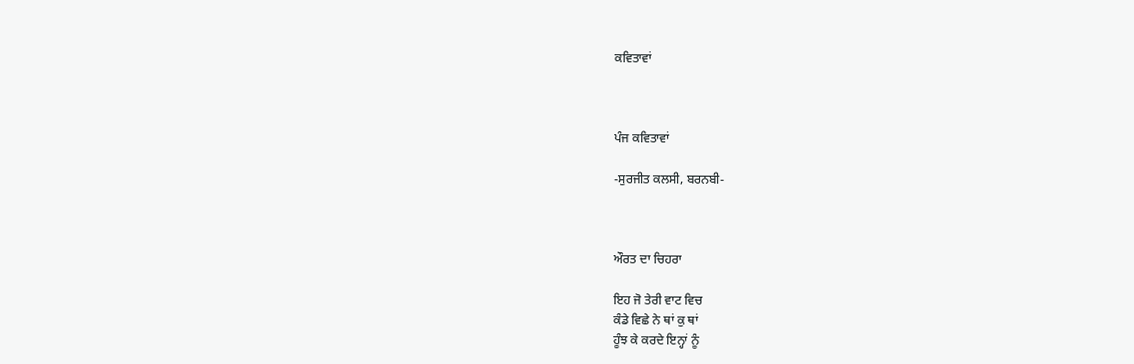ਕਵਿਤਾਵਾਂ



ਪੰਜ ਕਵਿਤਾਵਾਂ

-ਸੁਰਜੀਤ ਕਲਸੀ, ਬਰਨਬੀ-



ਔਰਤ ਦਾ ਚਿਹਰਾ

ਇਹ ਜੋ ਤੇਰੀ ਵਾਟ ਵਿਚ
ਕੰਡੇ ਵਿਛੇ ਨੇ ਥਾਂ ਕੁ ਥਾਂ
ਹੂੰਝ ਕੇ ਕਰਦੇ ਇਨ੍ਹਾਂ ਨੂੰ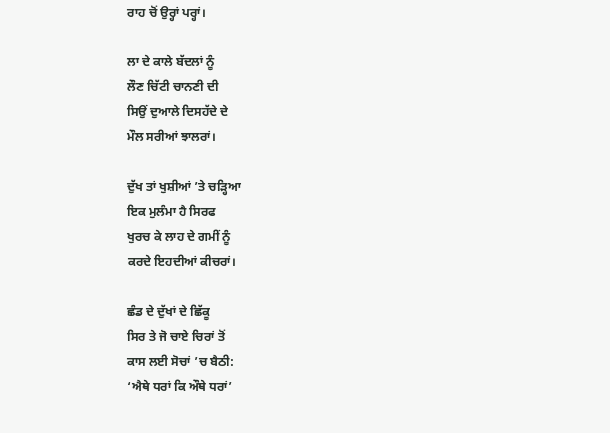ਰਾਹ ਚੋਂ ਉਰ੍ਹਾਂ ਪਰ੍ਹਾਂ।

ਲਾ ਦੇ ਕਾਲੇ ਬੱਦਲਾਂ ਨੂੰ
ਲੌਣ ਚਿੱਟੀ ਚਾਨਣੀ ਦੀ
ਸਿਉਂ ਦੁਆਲੇ ਦਿਸਹੱਦੇ ਦੇ
ਮੌਲ ਸਰੀਆਂ ਝਾਲਰਾਂ।

ਦੁੱਖ ਤਾਂ ਖੁਸ਼ੀਆਂ ’ਤੇ ਚੜ੍ਹਿਆ
ਇਕ ਮੁਲੰਮਾ ਹੈ ਸਿਰਫ
ਖੁਰਚ ਕੇ ਲਾਹ ਦੇ ਗਮੀਂ ਨੂੰ
ਕਰਦੇ ਇਹਦੀਆਂ ਕੀਚਰਾਂ।

ਛੰਡ ਦੇ ਦੁੱਖਾਂ ਦੇ ਛਿੱਕੂ
ਸਿਰ ਤੇ ਜੋ ਚਾਏ ਚਿਰਾਂ ਤੋਂ
ਕਾਸ ਲਈ ਸੋਚਾਂ ’ਚ ਬੈਠੀ:
‘ਐਥੇ ਧਰਾਂ ਕਿ ਔਥੇ ਧਰਾਂ’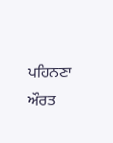ਪਹਿਨਣਾ ਔਰਤ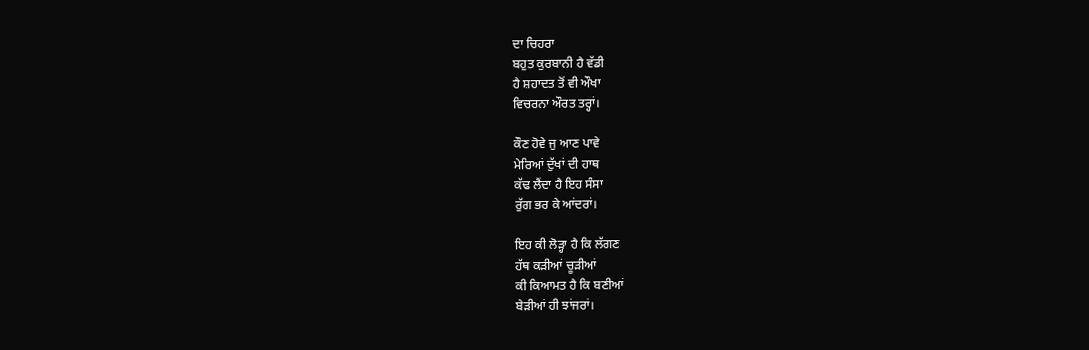ਦਾ ਚਿਹਰਾ
ਬਹੁਤ ਕੁਰਬਾਨੀ ਹੈ ਵੱਡੀ
ਹੈ ਸ਼ਹਾਦਤ ਤੋਂ ਵੀ ਔਖਾ
ਵਿਚਰਨਾ ਔਰਤ ਤਰ੍ਹਾਂ।

ਕੌਣ ਹੋਵੇ ਜੁ ਆਣ ਪਾਵੇ
ਮੇਰਿਆਂ ਦੁੱਖਾਂ ਦੀ ਹਾਥ
ਕੱਢ ਲੈਂਦਾ ਹੈ ਇਹ ਸੰਸਾ
ਰੁੱਗ ਭਰ ਕੇ ਆਂਦਰਾਂ।

ਇਹ ਕੀ ਲੋੜ੍ਹਾ ਹੈ ਕਿ ਲੱਗਣ
ਹੱਥ ਕੜੀਆਂ ਚੂੜੀਆਂ
ਕੀ ਕਿਆਮਤ ਹੈ ਕਿ ਬਣੀਆਂ
ਬੇੜੀਆਂ ਹੀ ਝਾਂਜਰਾਂ।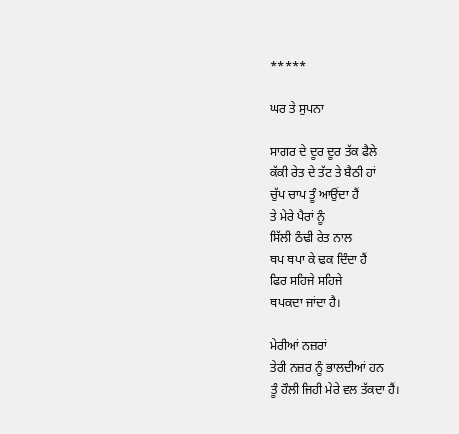*****

ਘਰ ਤੇ ਸੁਪਨਾ

ਸਾਗਰ ਦੇ ਦੂਰ ਦੂਰ ਤੱਕ ਫੈਲੇ
ਕੱਕੀ ਰੇਤ ਦੇ ਤੱਟ ਤੇ ਬੈਠੀ ਹਾਂ
ਚੁੱਪ ਚਾਪ ਤੂੰ ਆਉਂਦਾ ਹੈਂ
ਤੇ ਮੇਰੇ ਪੈਰਾਂ ਨੂੰ
ਸਿੱਲੀ ਠੰਢੀ ਰੇਤ ਨਾਲ
ਥਪ ਥਪਾ ਕੇ ਢਕ ਦਿੰਦਾ ਹੈਂ
ਫਿਰ ਸਹਿਜੇ ਸਹਿਜੇ
ਥਪਕਦਾ ਜਾਂਦਾ ਹੈ।

ਮੇਰੀਆਂ ਨਜ਼ਰਾਂ
ਤੇਰੀ ਨਜ਼ਰ ਨੂੰ ਭਾਲਦੀਆਂ ਹਨ
ਤੂੰ ਹੌਲੀ ਜਿਹੀ ਮੇਰੇ ਵਲ ਤੱਕਦਾ ਹੈਂ।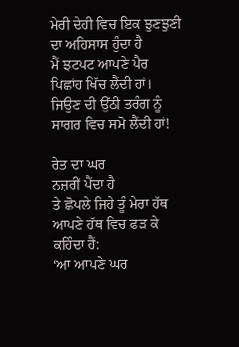ਮੇਰੀ ਦੇਹੀ ਵਿਚ ਇਕ ਝੁਣਝੁਣੀ
ਦਾ ਅਹਿਸਾਸ ਹੁੰਦਾ ਹੈ
ਮੈਂ ਝਟਪਟ ਆਪਣੇ ਪੈਰ
ਪਿਛਾਂਹ ਖਿੱਚ ਲੈਂਦੀ ਹਾਂ।
ਜਿਉਣ ਦੀ ਉੱਠੀ ਤਰੰਗ ਨੂੰ
ਸਾਗਰ ਵਿਚ ਸਮੋ ਲੈਂਦੀ ਹਾਂ!

ਰੇਤ ਦਾ ਘਰ
ਨਜ਼ਰੀਂ ਪੈਂਦਾ ਹੈ
ਤੇ ਛੋਪਲੇ ਜਿਹੇ ਤੂੰ ਮੇਰਾ ਹੱਥ
ਆਪਣੇ ਹੱਥ ਵਿਚ ਫੜ ਕੇ
ਕਹਿੰਦਾ ਹੈਂ:
‘ਆ ਆਪਣੇ ਘਰ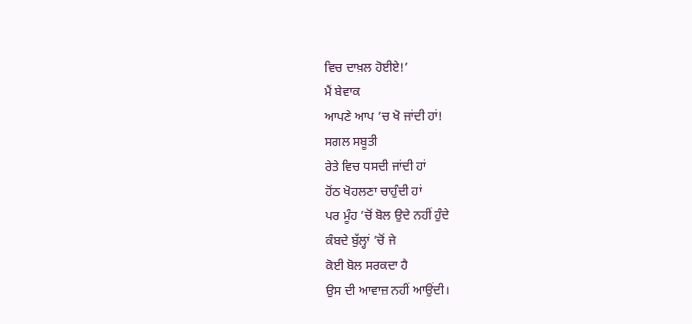ਵਿਚ ਦਾਖ਼ਲ ਹੋਈਏ!’
ਮੈਂ ਬੇਵਾਕ
ਆਪਣੇ ਆਪ ’ਚ ਖੋ ਜਾਂਦੀ ਹਾਂ!
ਸਗਲ ਸਬੂਤੀ
ਰੇਤੇ ਵਿਚ ਧਸਦੀ ਜਾਂਦੀ ਹਾਂ
ਹੋਂਠ ਖੋਹਲਣਾ ਚਾਹੁੰਦੀ ਹਾਂ
ਪਰ ਮੂੰਹ ’ਚੋਂ ਬੋਲ ਉਦੇ ਨਹੀਂ ਹੁੰਦੇ
ਕੰਬਦੇ ਬੁੱਲ੍ਹਾਂ ’ਚੋਂ ਜੇ
ਕੋਈ ਬੋਲ ਸਰਕਦਾ ਹੈ
ਉਸ ਦੀ ਆਵਾਜ਼ ਨਹੀਂ ਆਉਂਦੀ।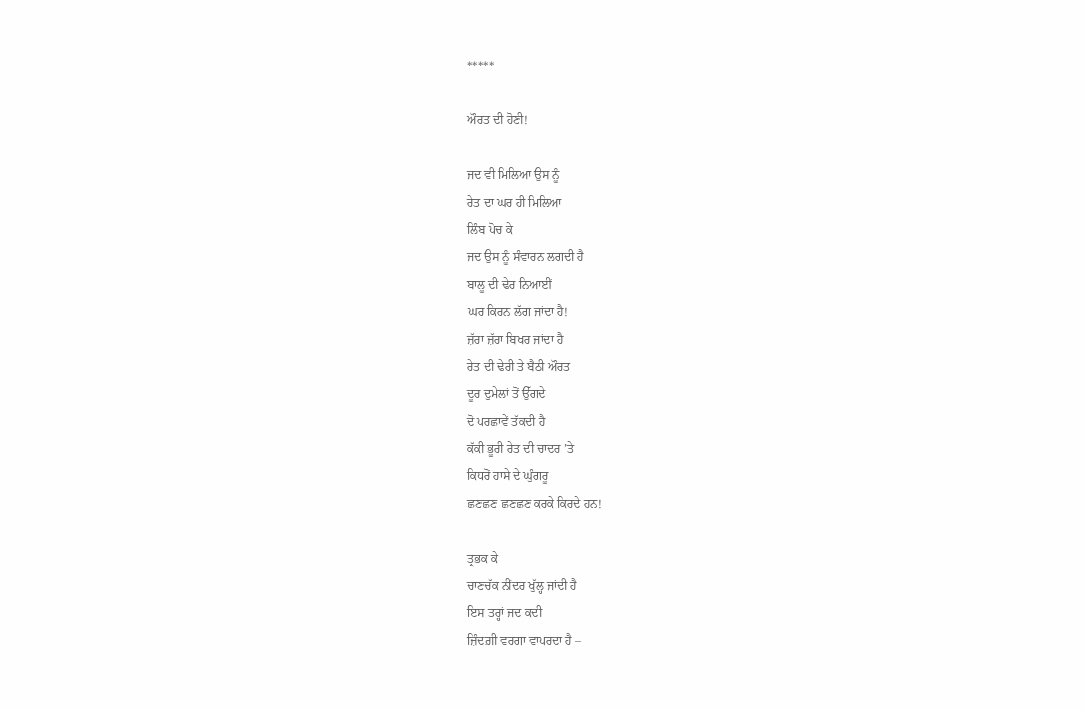*****

ਔਰਤ ਦੀ ਹੋਣੀ!

ਜਦ ਵੀ ਮਿਲਿਆ ਉਸ ਨੂੰ
ਰੇਤ ਦਾ ਘਰ ਹੀ ਮਿਲਿਆ
ਲਿੰਬ ਪੋਚ ਕੇ
ਜਦ ਉਸ ਨੂੰ ਸੰਵਾਰਨ ਲਗਦੀ ਹੈ
ਬਾਲੂ ਦੀ ਢੇਰ ਨਿਆਈਂ
ਘਰ ਕਿਰਨ ਲੱਗ ਜਾਂਦਾ ਹੈ!
ਜ਼ੱਰਾ ਜ਼ੱਰਾ ਬਿਖਰ ਜਾਂਦਾ ਹੈ
ਰੇਤ ਦੀ ਢੇਰੀ ਤੇ ਬੈਠੀ ਔਰਤ
ਦੂਰ ਦੁਮੇਲਾਂ ਤੋਂ ਉੱਗਦੇ
ਦੋ ਪਰਛਾਵੇਂ ਤੱਕਦੀ ਹੈ
ਕੱਕੀ ਭੂਰੀ ਰੇਤ ਦੀ ਚਾਦਰ ’ਤੇ
ਕਿਧਰੋਂ ਹਾਸੇ ਦੇ ਘੁੰਗਰੂ
ਛਣਛਣ ਛਣਛਣ ਕਰਕੇ ਕਿਰਦੇ ਹਨ!

ਤ੍ਰਭਕ ਕੇ
ਚਾਣਚੱਕ ਨੀਂਦਰ ਖੁੱਲ੍ਹ ਜਾਂਦੀ ਹੈ
ਇਸ ਤਰ੍ਹਾਂ ਜਦ ਕਦੀ
ਜ਼ਿੰਦਗ਼ੀ ਵਰਗਾ ਵਾਪਰਦਾ ਹੈ –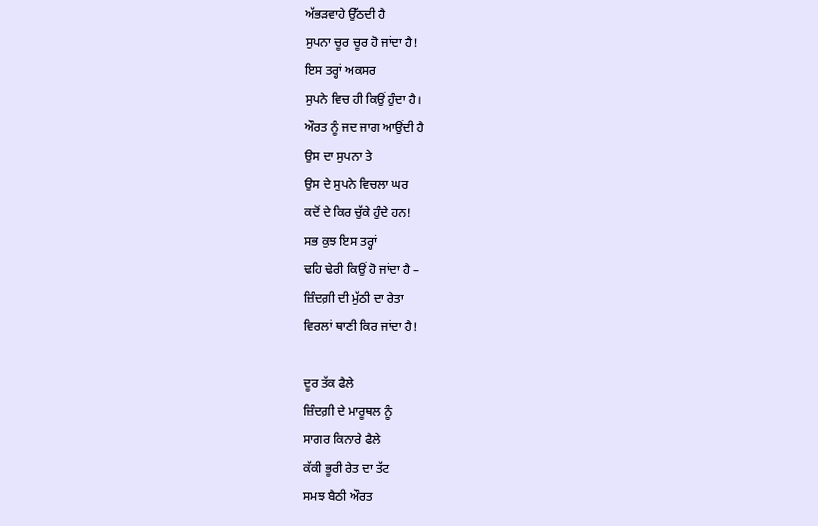ਅੱਭੜਵਾਹੇ ਉੱਠਦੀ ਹੈ
ਸੁਪਨਾ ਚੂਰ ਚੂਰ ਹੋ ਜਾਂਦਾ ਹੈ!
ਇਸ ਤਰ੍ਹਾਂ ਅਕਸਰ
ਸੁਪਨੇ ਵਿਚ ਹੀ ਕਿਉਂ ਹੁੰਦਾ ਹੈ।
ਔਰਤ ਨੂੰ ਜਦ ਜਾਗ ਆਉਂਦੀ ਹੈ
ਉਸ ਦਾ ਸੁਪਨਾ ਤੇ
ਉਸ ਦੇ ਸੁਪਨੇ ਵਿਚਲਾ ਘਰ
ਕਦੋਂ ਦੇ ਕਿਰ ਚੁੱਕੇ ਹੁੰਦੇ ਹਨ!
ਸਭ ਕੁਝ ਇਸ ਤਰ੍ਹਾਂ
ਢਹਿ ਢੇਰੀ ਕਿਉਂ ਹੋ ਜਾਂਦਾ ਹੈ –
ਜ਼ਿੰਦਗ਼ੀ ਦੀ ਮੁੱਠੀ ਦਾ ਰੇਤਾ
ਵਿਰਲਾਂ ਥਾਣੀ ਕਿਰ ਜਾਂਦਾ ਹੈ!

ਦੂਰ ਤੱਕ ਫੈਲੇ
ਜ਼ਿੰਦਗ਼ੀ ਦੇ ਮਾਰੂਥਲ ਨੂੰ
ਸਾਗਰ ਕਿਨਾਰੇ ਫੈਲੇ
ਕੱਕੀ ਭੂਰੀ ਰੇਤ ਦਾ ਤੱਟ
ਸਮਝ ਬੈਠੀ ਔਰਤ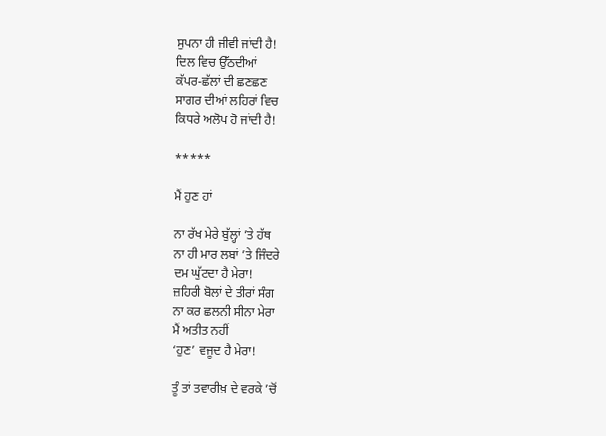ਸੁਪਨਾ ਹੀ ਜੀਵੀ ਜਾਂਦੀ ਹੈ!
ਦਿਲ ਵਿਚ ਉੱਠਦੀਆਂ
ਕੱਪਰ-ਛੱਲਾਂ ਦੀ ਛਣਛਣ
ਸਾਗਰ ਦੀਆਂ ਲਹਿਰਾਂ ਵਿਚ
ਕਿਧਰੇ ਅਲੋਪ ਹੋ ਜਾਂਦੀ ਹੈ!

*****

ਮੈਂ ਹੁਣ ਹਾਂ

ਨਾ ਰੱਖ ਮੇਰੇ ਬੁੱਲ੍ਹਾਂ ’ਤੇ ਹੱਥ
ਨਾ ਹੀ ਮਾਰ ਲਬਾਂ ’ਤੇ ਜਿੰਦਰੇ
ਦਮ ਘੁੱਟਦਾ ਹੈ ਮੇਰਾ!
ਜ਼ਹਿਰੀ ਬੋਲਾਂ ਦੇ ਤੀਰਾਂ ਸੰਗ
ਨਾ ਕਰ ਛਲਨੀ ਸੀਨਾ ਮੇਰਾ
ਮੈਂ ਅਤੀਤ ਨਹੀਂ
‘ਹੁਣ’ ਵਜੂਦ ਹੈ ਮੇਰਾ!

ਤੂੰ ਤਾਂ ਤਵਾਰੀਖ਼ ਦੇ ਵਰਕੇ ’ਚੋਂ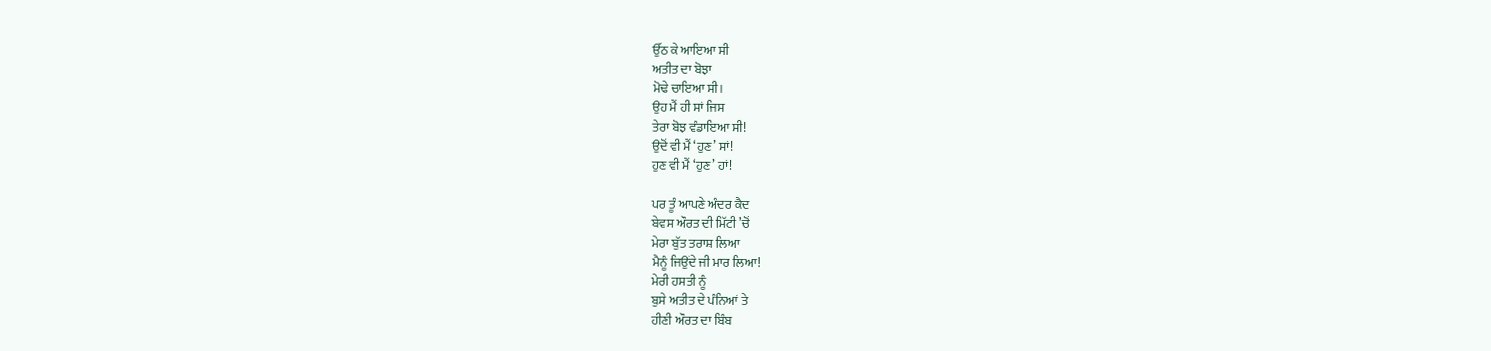ਉੱਠ ਕੇ ਆਇਆ ਸੀ
ਅਤੀਤ ਦਾ ਬੋਝਾ
ਮੋਢੇ ਚਾਇਆ ਸੀ।
ਉਹ ਮੈਂ ਹੀ ਸਾਂ ਜਿਸ
ਤੇਰਾ ਬੋਝ ਵੰਡਾਇਆ ਸੀ!
ਉਦੋਂ ਵੀ ਮੈਂ ‘ਹੁਣ’ ਸਾਂ!
ਹੁਣ ਵੀ ਮੈਂ ‘ਹੁਣ’ ਹਾਂ!

ਪਰ ਤੂੰ ਆਪਣੇ ਅੰਦਰ ਕੈਦ
ਬੇਵਸ ਔਰਤ ਦੀ ਮਿੱਟੀ ’ਚੋਂ
ਮੇਰਾ ਬੁੱਤ ਤਰਾਸ਼ ਲਿਆ
ਮੈਨੂੰ ਜਿਉਂਦੇ ਜੀ ਮਾਰ ਲਿਆ!
ਮੇਰੀ ਹਸਤੀ ਨੂੰ
ਬੁਸੇ ਅਤੀਤ ਦੇ ਪੰਨਿਆਂ ਤੇ
ਹੀਣੀ ਔਰਤ ਦਾ ਬਿੰਬ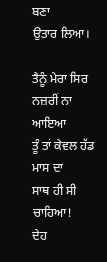ਬਣਾ
ਉਤਾਰ ਲਿਆ।

ਤੈਨੂੰ ਮੇਰਾ ਸਿਰ ਨਜ਼ਰੀਂ ਨਾ ਆਇਆ
ਤੂੰ ਤਾਂ ਕੇਵਲ ਹੱਡ ਮਾਸ ਦਾ
ਸਾਥ ਹੀ ਸੀ ਚਾਹਿਆ!
ਦੇਹ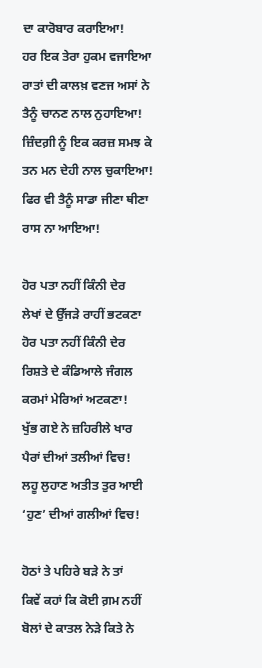ਦਾ ਕਾਰੋਬਾਰ ਕਰਾਇਆ!
ਹਰ ਇਕ ਤੇਰਾ ਹੁਕਮ ਵਜਾਇਆ
ਰਾਤਾਂ ਦੀ ਕਾਲਖ਼ ਵਣਜ ਅਸਾਂ ਨੇ
ਤੈਨੂੰ ਚਾਨਣ ਨਾਲ ਨੁਹਾਇਆ!
ਜ਼ਿੰਦਗ਼ੀ ਨੂੰ ਇਕ ਕਰਜ਼ ਸਮਝ ਕੇ
ਤਨ ਮਨ ਦੇਹੀ ਨਾਲ ਚੁਕਾਇਆ!
ਫਿਰ ਵੀ ਤੈਨੂੰ ਸਾਡਾ ਜੀਣਾ ਥੀਣਾ
ਰਾਸ ਨਾ ਆਇਆ!

ਹੋਰ ਪਤਾ ਨਹੀਂ ਕਿੰਨੀ ਦੇਰ
ਲੇਖਾਂ ਦੇ ਉੱਜੜੇ ਰਾਹੀਂ ਭਟਕਣਾ
ਹੋਰ ਪਤਾ ਨਹੀਂ ਕਿੰਨੀ ਦੇਰ
ਰਿਸ਼ਤੇ ਦੇ ਕੰਡਿਆਲੇ ਜੰਗਲ
ਕਰਮਾਂ ਮੇਰਿਆਂ ਅਟਕਣਾ!
ਖੁੱਭ ਗਏ ਨੇ ਜ਼ਹਿਰੀਲੇ ਖਾਰ
ਪੈਰਾਂ ਦੀਆਂ ਤਲੀਆਂ ਵਿਚ!
ਲਹੂ ਲੁਹਾਣ ਅਤੀਤ ਤੁਰ ਆਈ
‘ਹੁਣ’ ਦੀਆਂ ਗਲੀਆਂ ਵਿਚ!

ਹੋਠਾਂ ਤੇ ਪਹਿਰੇ ਬੜੇ ਨੇ ਤਾਂ
ਕਿਵੇਂ ਕਹਾਂ ਕਿ ਕੋਈ ਗ਼ਮ ਨਹੀਂ
ਬੋਲਾਂ ਦੇ ਕਾਤਲ ਨੇੜੇ ਕਿਤੇ ਨੇ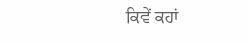ਕਿਵੇਂ ਕਹਾਂ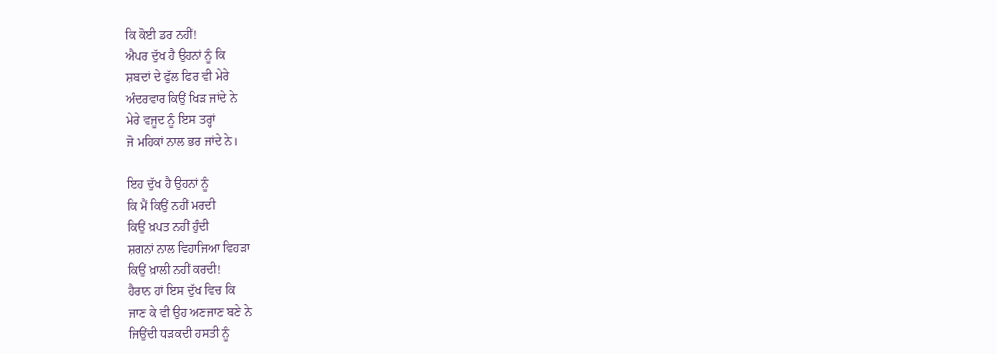ਕਿ ਕੋਈ ਡਰ ਨਹੀਂ!
ਐਪਰ ਦੁੱਖ ਹੈ ਉਹਨਾਂ ਨੂੰ ਕਿ
ਸ਼ਬਦਾਂ ਦੇ ਫੁੱਲ ਫਿਰ ਵੀ ਮੇਰੇ
ਅੰਦਰਵਾਰ ਕਿਉਂ ਖਿੜ ਜਾਂਦੇ ਨੇ
ਮੇਰੇ ਵਜੂਦ ਨੂੰ ਇਸ ਤਰ੍ਹਾਂ
ਜੋ ਮਹਿਕਾਂ ਨਾਲ ਭਰ ਜਾਂਦੇ ਨੇ।

ਇਹ ਦੁੱਖ ਹੈ ਉਹਨਾਂ ਨੂੰ
ਕਿ ਮੈਂ ਕਿਉਂ ਨਹੀਂ ਮਰਦੀ
ਕਿਉਂ ਖ਼ਪਤ ਨਹੀਂ ਹੁੰਦੀ
ਸ਼ਗਨਾਂ ਨਾਲ ਵਿਹਾਜਿਆ ਵਿਹੜਾ
ਕਿਉਂ ਖ਼ਾਲੀ ਨਹੀਂ ਕਰਦੀ!
ਹੈਰਾਨ ਹਾਂ ਇਸ ਦੁੱਖ ਵਿਚ ਕਿ
ਜਾਣ ਕੇ ਵੀ ਉਹ ਅਣਜਾਣ ਬਣੇ ਨੇ
ਜਿਉਂਦੀ ਧੜਕਦੀ ਹਸਤੀ ਨੂੰ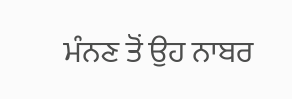ਮੰਨਣ ਤੋਂ ਉਹ ਨਾਬਰ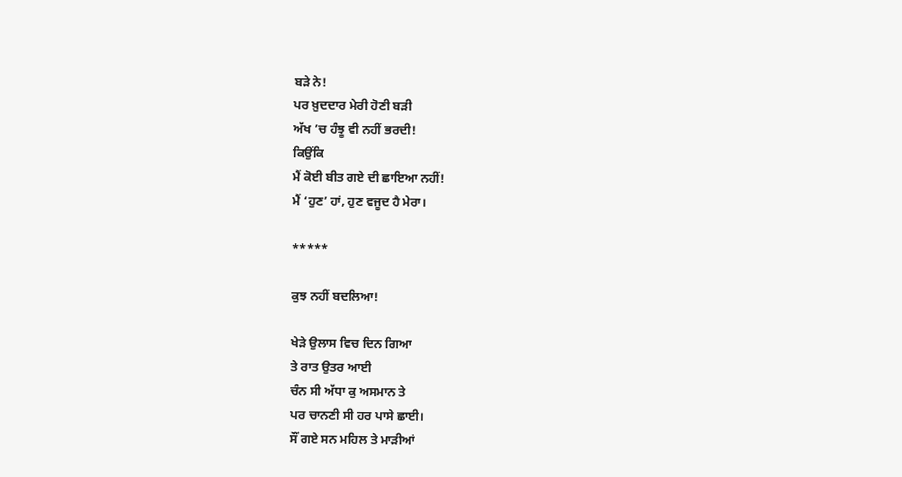ਬੜੇ ਨੇ!
ਪਰ ਖ਼ੁਦਦਾਰ ਮੇਰੀ ਹੋਣੀ ਬੜੀ
ਅੱਖ ’ਚ ਹੰਝੂ ਵੀ ਨਹੀਂ ਭਰਦੀ!
ਕਿਉਂਕਿ
ਮੈਂ ਕੋਈ ਬੀਤ ਗਏ ਦੀ ਛਾਇਆ ਨਹੀਂ!
ਮੈਂ ‘ਹੁਣ’ ਹਾਂ, ਹੁਣ ਵਜੂਦ ਹੈ ਮੇਰਾ।

*****

ਕੁਝ ਨਹੀਂ ਬਦਲਿਆ!

ਖੇੜੇ ਉਲਾਸ ਵਿਚ ਦਿਨ ਗਿਆ
ਤੇ ਰਾਤ ਉਤਰ ਆਈ
ਚੰਨ ਸੀ ਅੱਧਾ ਕੁ ਅਸਮਾਨ ਤੇ
ਪਰ ਚਾਨਣੀ ਸੀ ਹਰ ਪਾਸੇ ਛਾਈ।
ਸੌਂ ਗਏ ਸਨ ਮਹਿਲ ਤੇ ਮਾੜੀਆਂ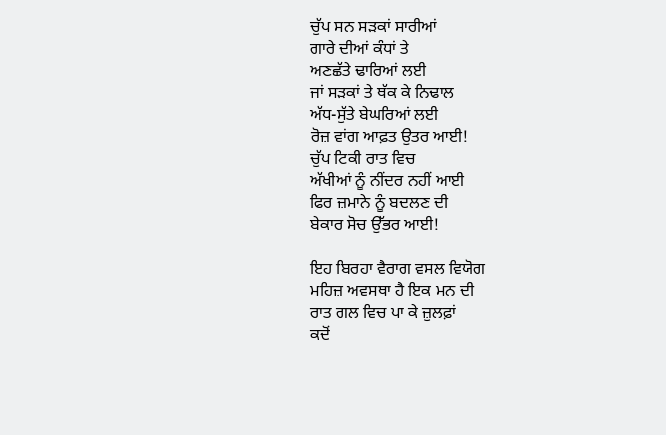ਚੁੱਪ ਸਨ ਸੜਕਾਂ ਸਾਰੀਆਂ
ਗਾਰੇ ਦੀਆਂ ਕੰਧਾਂ ਤੇ
ਅਣਛੱਤੇ ਢਾਰਿਆਂ ਲਈ
ਜਾਂ ਸੜਕਾਂ ਤੇ ਥੱਕ ਕੇ ਨਿਢਾਲ
ਅੱਧ-ਸੁੱਤੇ ਬੇਘਰਿਆਂ ਲਈ
ਰੋਜ਼ ਵਾਂਗ ਆਫ਼ਤ ਉਤਰ ਆਈ!
ਚੁੱਪ ਟਿਕੀ ਰਾਤ ਵਿਚ
ਅੱਖੀਆਂ ਨੂੰ ਨੀਂਦਰ ਨਹੀਂ ਆਈ
ਫਿਰ ਜ਼ਮਾਨੇ ਨੂੰ ਬਦਲਣ ਦੀ
ਬੇਕਾਰ ਸੋਚ ਉੱਭਰ ਆਈ!

ਇਹ ਬਿਰਹਾ ਵੈਰਾਗ ਵਸਲ ਵਿਯੋਗ
ਮਹਿਜ਼ ਅਵਸਥਾ ਹੈ ਇਕ ਮਨ ਦੀ
ਰਾਤ ਗਲ ਵਿਚ ਪਾ ਕੇ ਜ਼ੁਲਫ਼ਾਂ
ਕਦੋਂ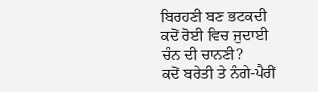ਬਿਰਹਣੀ ਬਣ ਭਟਕਦੀ
ਕਦੋਂ ਰੋਈ ਵਿਚ ਜੁਦਾਈ
ਚੰਨ ਦੀ ਚਾਨਣੀ?
ਕਦੋਂ ਬਰੇਤੀ ਤੇ ਨੰਗੇ-ਪੈਰੀਂ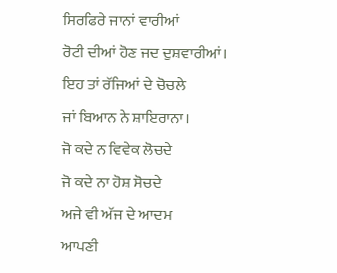ਸਿਰਫਿਰੇ ਜਾਨਾਂ ਵਾਰੀਆਂ
ਰੋਟੀ ਦੀਆਂ ਹੋਣ ਜਦ ਦੁਸ਼ਵਾਰੀਆਂ।
ਇਹ ਤਾਂ ਰੱਜਿਆਂ ਦੇ ਚੋਚਲੇ
ਜਾਂ ਬਿਆਨ ਨੇ ਸ਼ਾਇਰਾਨਾ।
ਜੋ ਕਦੇ ਨ ਵਿਵੇਕ ਲੋਚਦੇ
ਜੋ ਕਦੇ ਨਾ ਹੋਸ਼ ਸੋਚਦੇ
ਅਜੇ ਵੀ ਅੱਜ ਦੇ ਆਦਮ
ਆਪਣੀ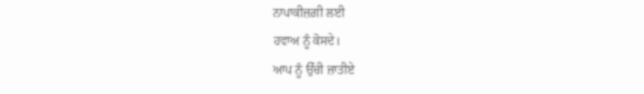ਨਾਪਾਕੀਜ਼ਗ਼ੀ ਲਈ
ਹਵਾਅ ਨੂੰ ਕੋਸਦੇ।
ਆਪ ਨੂੰ ਉੱਚੀ ਜ਼ਾਤੀਏ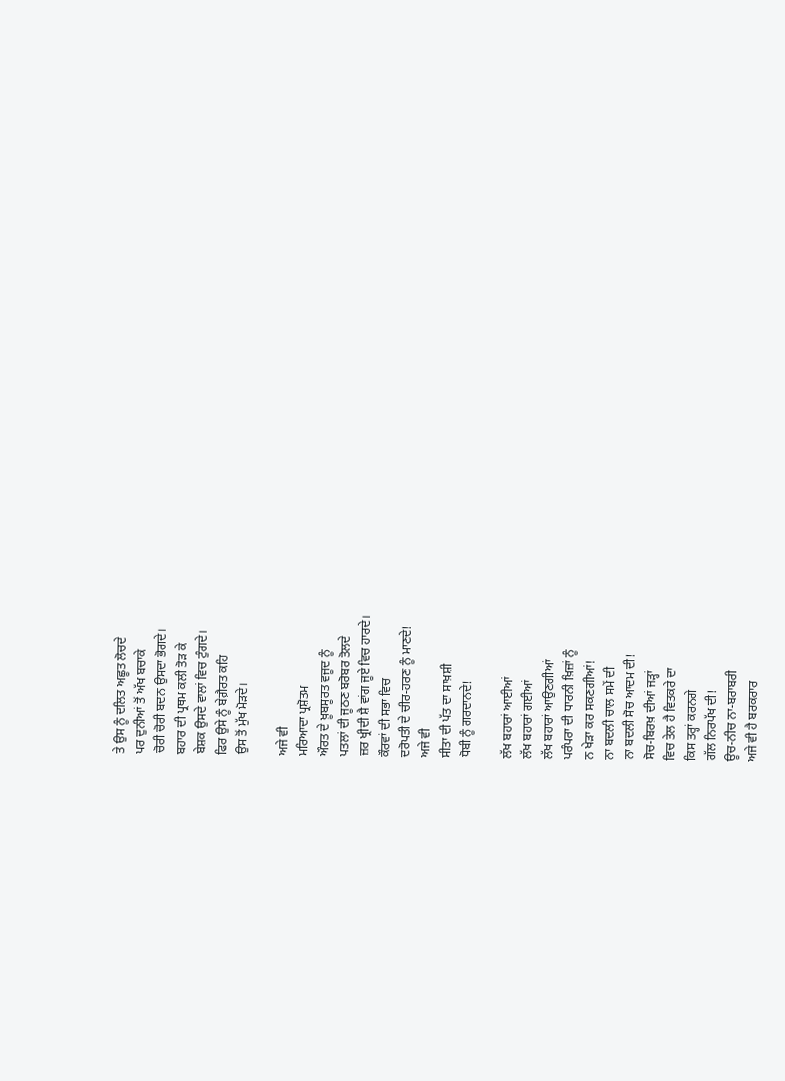ਤੇ ਉਸ ਨੂੰ ਦਲਿਤ ਅਛੂਤ ਲੋਚਦੇ
ਪਰ ਦੁਨੀਆਂ ਤੋਂ ਅੱਖ ਬਚਾਕੇ
ਚੋਰੀ ਚੋਰੀ ਬਦਨ ਉਸਦਾ ਭੋਗਦੇ।
ਬਹਾਰ ਦੀ ਪ੍ਰਥਮ ਕਲੀ ਤੋੜ ਕੇ
ਬੇਸ਼ਕ ਉਸਦੇ ਵਾਲਾਂ ਵਿਚ ਟੁੰਗਦੇ।
ਫਿਰ ਉਸੇ ਨੂੰ ਬੇਗ਼ੈਰਤ ਕਹਿ
ਉਸ ਤੋਂ ਮੁੱਖ ਮੋੜਦੇ।

ਅਜੇ ਵੀ
ਮਰਿਆਦਾ ਪ੍ਰਸ਼ੋਤਮ
ਔਰਤ ਦੇ ਖ਼ੂਬਸੂਰਤ ਵਜੂਦ ਨੂੰ
ਪਤਲਾਂ ਦੀ ਜੂਠਣ ਬਰੋਬਰ ਤੋਲਦੇ
ਜ਼ਰ ਖ੍ਰੀਦੀ ਸ਼ੈ ਵਾਂਗ ਜੂਏ ਵਿਚ ਹਾਰਦੇ।
ਕੌਰਵਾਂ ਦੀ ਸਭਾ ਵਿਚ
ਦਰੋਪਤੀ ਦੇ ਚੀਰ-ਹਰਣ ਨੂੰ ਮਾਣਦੇ!
ਅਜੇ ਵੀ
ਸੀਤਾ ਦੀ ਪੱਤ ਦਾ ਸਾਖ਼ਸ਼ੀ
ਧੋਬੀ ਨੂੰ ਗਰਦਾਨਦੇ!

ਲੱਖ ਬਹਾਰਾਂ ਆਈਆਂ
ਲੱਖ ਬਹਾਰਾਂ ਗਈਆਂ
ਲੱਖ ਬਹਾਰਾਂ ਆਉਣਗੀਆਂ
ਪਰੰਪਰਾ ਦੀ ਧਾਰਨੀ ਖ਼ਿਜ਼ਾਂ ਨੂੰ
ਨ ਖੇੜਾ ਕਰ ਸਕਣਗੀਆਂ!
ਨਾ ਬਦਲੀ ਚਾਲ ਸਮੇਂ ਦੀ
ਨਾ ਬਦਲੀ ਸੋਚ ਆਦਮ ਦੀ!
ਸੋਚ-ਬਿਰਖ਼ ਦੀਆਂ ਜੜ੍ਹਾਂ
ਵਿਚ ਤੇਲ ਹੈ ਵਿਤਕਰੇ ਦਾ
ਕਿਸ ਤਰ੍ਹਾਂ ਕਰਨਗੇ
ਗੱਲ ਨਿਰਪੱਖ ਦੀ!
ਊਚ-ਨੀਚ ਨਾ-ਬਰਾਬਰੀ
ਅਜੇ ਵੀ ਹੈ ਬਰਕਰਾਰ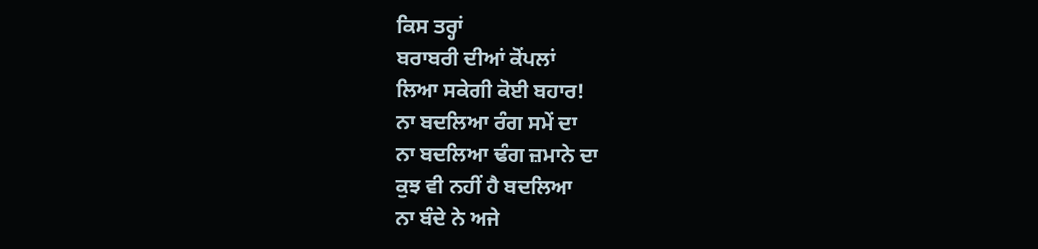ਕਿਸ ਤਰ੍ਹਾਂ
ਬਰਾਬਰੀ ਦੀਆਂ ਕੋਂਪਲਾਂ
ਲਿਆ ਸਕੇਗੀ ਕੋਈ ਬਹਾਰ!
ਨਾ ਬਦਲਿਆ ਰੰਗ ਸਮੇਂ ਦਾ
ਨਾ ਬਦਲਿਆ ਢੰਗ ਜ਼ਮਾਨੇ ਦਾ
ਕੁਝ ਵੀ ਨਹੀਂ ਹੈ ਬਦਲਿਆ
ਨਾ ਬੰਦੇ ਨੇ ਅਜੇ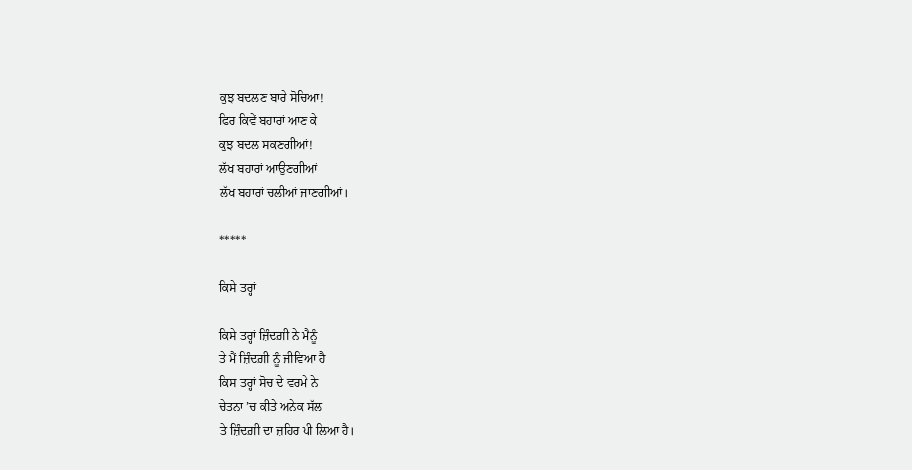ਕੁਝ ਬਦਲਣ ਬਾਰੇ ਸੋਚਿਆ!
ਫਿਰ ਕਿਵੇਂ ਬਹਾਰਾਂ ਆਣ ਕੇ
ਕੁਝ ਬਦਲ ਸਕਣਗੀਆਂ!
ਲੱਖ ਬਹਾਰਾਂ ਆਉਣਗੀਆਂ
ਲੱਖ ਬਹਾਰਾਂ ਚਲੀਆਂ ਜਾਣਗੀਆਂ।

*****

ਕਿਸੇ ਤਰ੍ਹਾਂ

ਕਿਸੇ ਤਰ੍ਹਾਂ ਜ਼ਿੰਦਗ਼ੀ ਨੇ ਮੈਨੂੰ
ਤੇ ਮੈਂ ਜ਼ਿੰਦਗ਼ੀ ਨੂੰ ਜੀਵਿਆ ਹੈ
ਕਿਸ ਤਰ੍ਹਾਂ ਸੋਚ ਦੇ ਵਰਮੇ ਨੇ
ਚੇਤਨਾ ’ਚ ਕੀਤੇ ਅਨੇਕ ਸੱਲ
ਤੇ ਜ਼ਿੰਦਗ਼ੀ ਦਾ ਜ਼ਹਿਰ ਪੀ ਲਿਆ ਹੈ।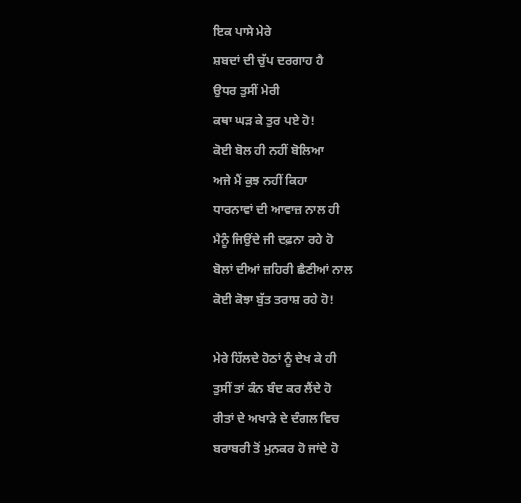ਇਕ ਪਾਸੇ ਮੇਰੇ
ਸ਼ਬਦਾਂ ਦੀ ਚੁੱਪ ਦਰਗਾਹ ਹੈ
ਉਧਰ ਤੁਸੀਂ ਮੇਰੀ
ਕਥਾ ਘੜ ਕੇ ਤੁਰ ਪਏ ਹੋ!
ਕੋਈ ਬੋਲ ਹੀ ਨਹੀਂ ਬੋਲਿਆ
ਅਜੇ ਮੈਂ ਕੁਝ ਨਹੀਂ ਕਿਹਾ
ਧਾਰਨਾਵਾਂ ਦੀ ਆਵਾਜ਼ ਨਾਲ ਹੀ
ਮੈਨੂੰ ਜਿਉਂਦੇ ਜੀ ਦਫ਼ਨਾ ਰਹੇ ਹੋ
ਬੋਲਾਂ ਦੀਆਂ ਜ਼ਹਿਰੀ ਛੈਣੀਆਂ ਨਾਲ
ਕੋਈ ਕੋਝਾ ਬੁੱਤ ਤਰਾਸ਼ ਰਹੇ ਹੋ!

ਮੇਰੇ ਹਿੱਲਦੇ ਹੋਠਾਂ ਨੂੰ ਦੇਖ ਕੇ ਹੀ
ਤੁਸੀਂ ਤਾਂ ਕੰਨ ਬੰਦ ਕਰ ਲੈਂਦੇ ਹੋ
ਰੀਤਾਂ ਦੇ ਅਖਾੜੇ ਦੇ ਦੰਗਲ ਵਿਚ
ਬਰਾਬਰੀ ਤੋਂ ਮੁਨਕਰ ਹੋ ਜਾਂਦੇ ਹੋ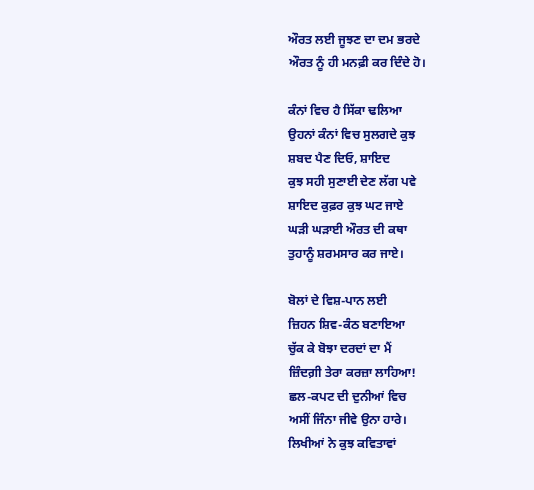ਔਰਤ ਲਈ ਜੂਝਣ ਦਾ ਦਮ ਭਰਦੇ
ਔਰਤ ਨੂੰ ਹੀ ਮਨਫ਼ੀ ਕਰ ਦਿੰਦੇ ਹੋ।

ਕੰਨਾਂ ਵਿਚ ਹੈ ਸਿੱਕਾ ਢਲਿਆ
ਉਹਨਾਂ ਕੰਨਾਂ ਵਿਚ ਸੁਲਗਦੇ ਕੁਝ
ਸ਼ਬਦ ਪੈਣ ਦਿਓ, ਸ਼ਾਇਦ
ਕੁਝ ਸਹੀ ਸੁਣਾਈ ਦੇਣ ਲੱਗ ਪਵੇ
ਸ਼ਾਇਦ ਕੁਫ਼ਰ ਕੁਝ ਘਟ ਜਾਏ
ਘੜੀ ਘੜਾਈ ਔਰਤ ਦੀ ਕਥਾ
ਤੁਹਾਨੂੰ ਸ਼ਰਮਸਾਰ ਕਰ ਜਾਏ।

ਬੋਲਾਂ ਦੇ ਵਿਸ਼-ਪਾਨ ਲਈ
ਜ਼ਿਹਨ ਸ਼ਿਵ-ਕੰਠ ਬਣਾਇਆ
ਚੁੱਕ ਕੇ ਬੋਝਾ ਦਰਦਾਂ ਦਾ ਮੈਂ
ਜ਼ਿੰਦਗ਼ੀ ਤੇਰਾ ਕਰਜ਼ਾ ਲਾਹਿਆ!
ਛਲ-ਕਪਟ ਦੀ ਦੁਨੀਆਂ ਵਿਚ
ਅਸੀਂ ਜਿੰਨਾ ਜੀਵੇ ਉਨਾ ਹਾਰੇ।
ਲਿਖੀਆਂ ਨੇ ਕੁਝ ਕਵਿਤਾਵਾਂ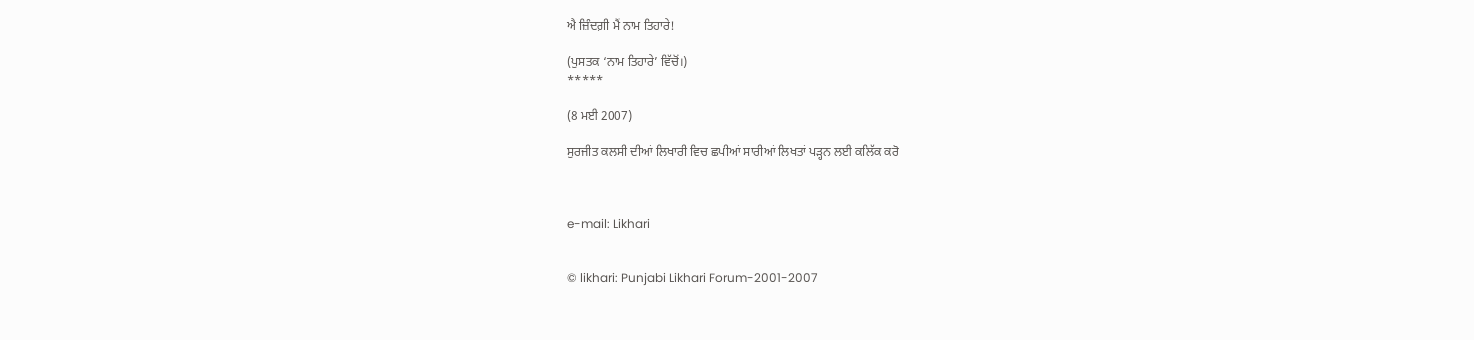ਐ ਜ਼ਿੰਦਗ਼ੀ ਮੈਂ ਨਾਮ ਤਿਹਾਰੇ!

(ਪੁਸਤਕ ‘ਨਾਮ ਤਿਹਾਰੇ’ ਵਿੱਚੋਂ।)
*****

(8 ਮਈ 2007)

ਸੁਰਜੀਤ ਕਲਸੀ ਦੀਆਂ ਲਿਖਾਰੀ ਵਿਚ ਛਪੀਆਂ ਸਾਰੀਆਂ ਲਿਖਤਾਂ ਪੜ੍ਹਨ ਲਈ ਕਲਿੱਕ ਕਰੋ



e-mail: Likhari


© likhari: Punjabi Likhari Forum-2001-2007